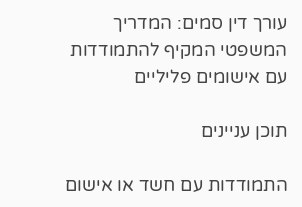עורך דין סמים: המדריך המשפטי המקיף להתמודדות עם אישומים פליליים

תוכן עניינים

התמודדות עם חשד או אישום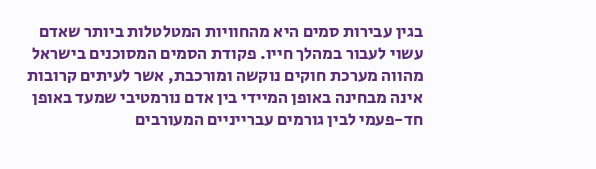בגין עבירות סמים היא מהחוויות המטלטלות ביותר שאדם עשוי לעבור במהלך חייו. פקודת הסמים המסוכנים בישראל מהווה מערכת חוקים נוקשה ומורכבת, אשר לעיתים קרובות אינה מבחינה באופן המיידי בין אדם נורמטיבי שמעד באופן חד-פעמי לבין גורמים עברייניים המעורבים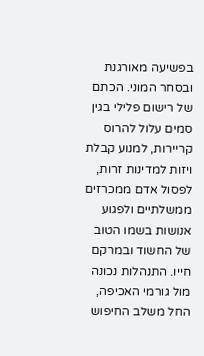בפשיעה מאורגנת ובסחר המוני. הכתם של רישום פלילי בגין סמים עלול להרוס קריירות, למנוע קבלת ויזות למדינות זרות, לפסול אדם ממכרזים ממשלתיים ולפגוע אנושות בשמו הטוב של החשוד ובמרקם חייו. התנהלות נכונה מול גורמי האכיפה, החל משלב החיפוש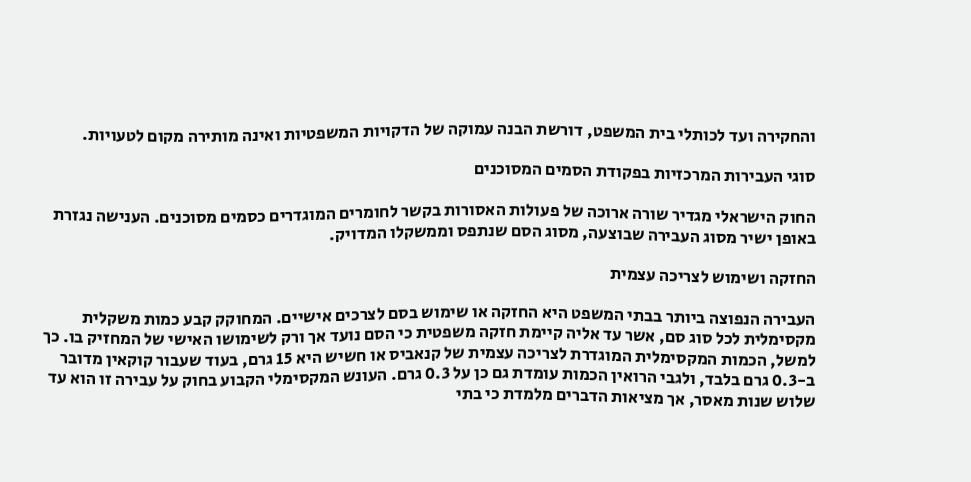והחקירה ועד לכותלי בית המשפט, דורשת הבנה עמוקה של הדקויות המשפטיות ואינה מותירה מקום לטעויות.

סוגי העבירות המרכזיות בפקודת הסמים המסוכנים

החוק הישראלי מגדיר שורה ארוכה של פעולות האסורות בקשר לחומרים המוגדרים כסמים מסוכנים. הענישה נגזרת באופן ישיר מסוג העבירה שבוצעה, מסוג הסם שנתפס וממשקלו המדויק.

החזקה ושימוש לצריכה עצמית

העבירה הנפוצה ביותר בבתי המשפט היא החזקה או שימוש בסם לצרכים אישיים. המחוקק קבע כמות משקלית מקסימלית לכל סוג סם, אשר עד אליה קיימת חזקה משפטית כי הסם נועד אך ורק לשימושו האישי של המחזיק בו. כך למשל, הכמות המקסימלית המוגדרת לצריכה עצמית של קנאביס או חשיש היא 15 גרם, בעוד שעבור קוקאין מדובר ב-0.3 גרם בלבד, ולגבי הרואין הכמות עומדת גם כן על 0.3 גרם. העונש המקסימלי הקבוע בחוק על עבירה זו הוא עד שלוש שנות מאסר, אך מציאות הדברים מלמדת כי בתי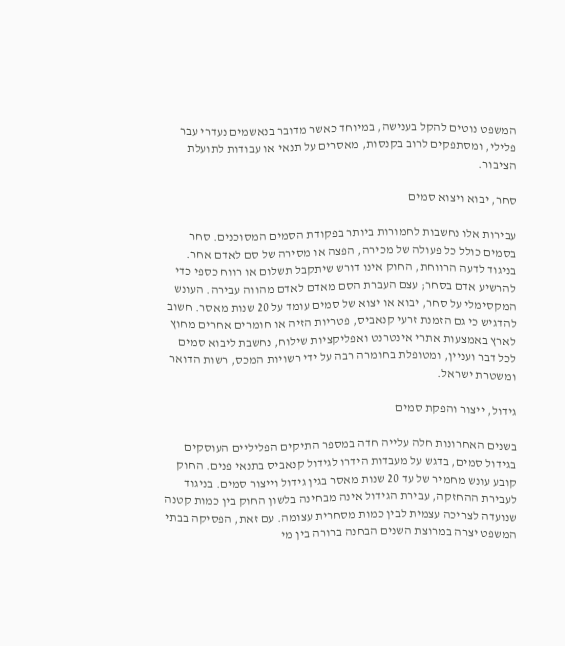המשפט נוטים להקל בענישה, במיוחד כאשר מדובר בנאשמים נעדרי עבר פלילי, ומסתפקים לרוב בקנסות, מאסרים על תנאי או עבודות לתועלת הציבור.

סחר, יבוא ויצוא סמים

עבירות אלו נחשבות לחמורות ביותר בפקודת הסמים המסוכנים. סחר בסמים כולל כל פעולה של מכירה, הפצה או מסירה של סם לאדם אחר. בניגוד לדעה הרווחת, החוק אינו דורש שיתקבל תשלום או רווח כספי כדי להרשיע אדם בסחר; עצם העברת הסם מאדם לאדם מהווה עבירה. העונש המקסימלי על סחר, יבוא או יצוא של סמים עומד על 20 שנות מאסר. חשוב להדגיש כי גם הזמנת זרעי קנאביס, פטריות הזיה או חומרים אחרים מחוץ לארץ באמצעות אתרי אינטרנט ואפליקציות שילוח, נחשבת ליבוא סמים לכל דבר ועניין, ומטופלת בחומרה רבה על ידי רשויות המכס, רשות הדואר ומשטרת ישראל.

גידול, ייצור והפקת סמים

בשנים האחרונות חלה עלייה חדה במספר התיקים הפליליים העוסקים בגידול סמים, בדגש על מעבדות הידרו לגידול קנאביס בתנאי פנים. החוק קובע עונש מחמיר של עד 20 שנות מאסר בגין גידול וייצור סמים. בניגוד לעבירת ההחזקה, עבירת הגידול אינה מבחינה בלשון החוק בין כמות קטנה שנועדה לצריכה עצמית לבין כמות מסחרית עצומה. עם זאת, הפסיקה בבתי המשפט יצרה במרוצת השנים הבחנה ברורה בין מי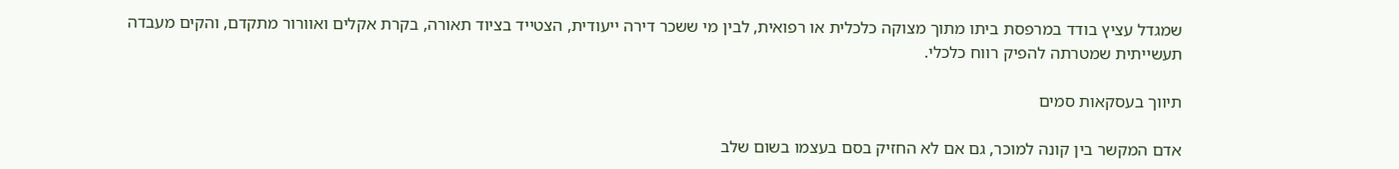שמגדל עציץ בודד במרפסת ביתו מתוך מצוקה כלכלית או רפואית, לבין מי ששכר דירה ייעודית, הצטייד בציוד תאורה, בקרת אקלים ואוורור מתקדם, והקים מעבדה תעשייתית שמטרתה להפיק רווח כלכלי.

תיווך בעסקאות סמים

אדם המקשר בין קונה למוכר, גם אם לא החזיק בסם בעצמו בשום שלב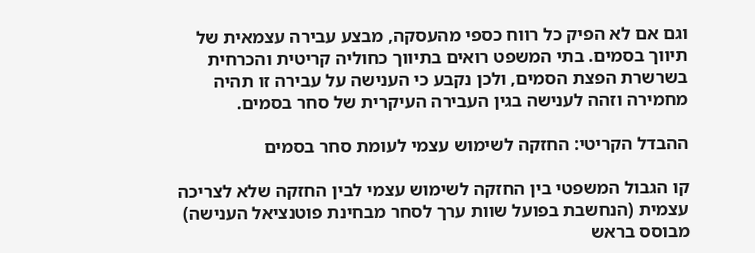וגם אם לא הפיק כל רווח כספי מהעסקה, מבצע עבירה עצמאית של תיווך בסמים. בתי המשפט רואים בתיווך כחוליה קריטית והכרחית בשרשרת הפצת הסמים, ולכן נקבע כי הענישה על עבירה זו תהיה מחמירה וזהה לענישה בגין העבירה העיקרית של סחר בסמים.

ההבדל הקריטי: החזקה לשימוש עצמי לעומת סחר בסמים

קו הגבול המשפטי בין החזקה לשימוש עצמי לבין החזקה שלא לצריכה עצמית (הנחשבת בפועל שוות ערך לסחר מבחינת פוטנציאל הענישה) מבוסס בראש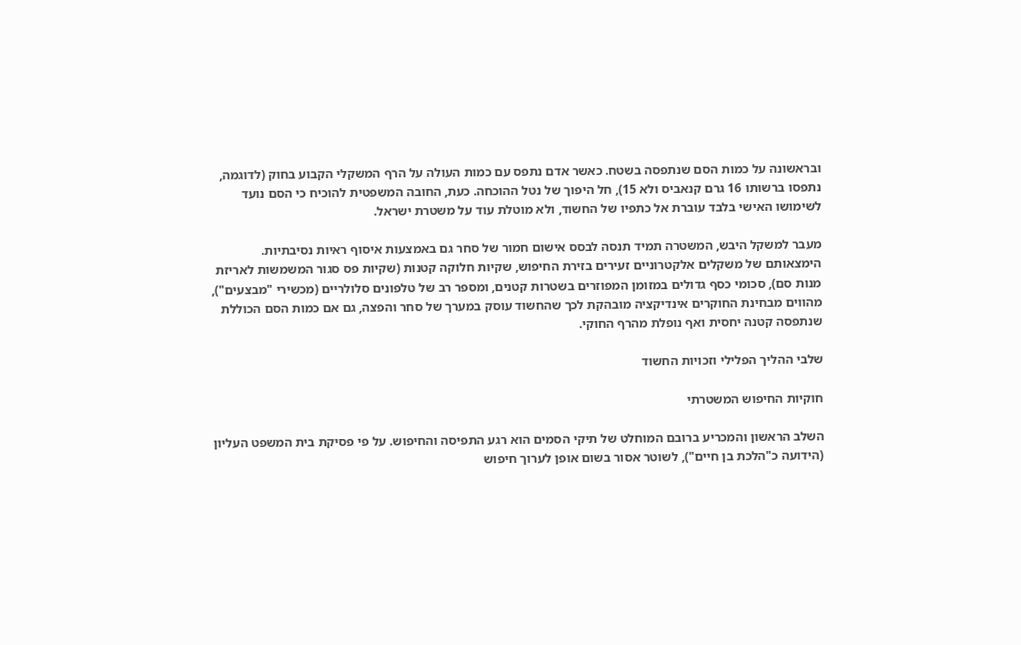ובראשונה על כמות הסם שנתפסה בשטח. כאשר אדם נתפס עם כמות העולה על הרף המשקלי הקבוע בחוק (לדוגמה, נתפסו ברשותו 16 גרם קנאביס ולא 15), חל היפוך של נטל ההוכחה. כעת, החובה המשפטית להוכיח כי הסם נועד לשימושו האישי בלבד עוברת אל כתפיו של החשוד, ולא מוטלת עוד על משטרת ישראל.

מעבר למשקל היבש, המשטרה תמיד תנסה לבסס אישום חמור של סחר גם באמצעות איסוף ראיות נסיבתיות. הימצאותם של משקלים אלקטרוניים זעירים בזירת החיפוש, שקיות חלוקה קטנות (שקיות פס סגור המשמשות לאריזת מנות סם), סכומי כסף גדולים במזומן המפוזרים בשטרות קטנים, ומספר רב של טלפונים סלולריים (מכשירי "מבצעים"), מהווים מבחינת החוקרים אינדיקציה מובהקת לכך שהחשוד עוסק במערך של סחר והפצה, גם אם כמות הסם הכוללת שנתפסה קטנה יחסית ואף נופלת מהרף החוקי.

שלבי ההליך הפלילי וזכויות החשוד

חוקיות החיפוש המשטרתי

השלב הראשון והמכריע ברובם המוחלט של תיקי הסמים הוא רגע התפיסה והחיפוש. על פי פסיקת בית המשפט העליון (הידועה כ"הלכת בן חיים"), לשוטר אסור בשום אופן לערוך חיפוש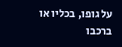על גופו, בכליו או ברכבו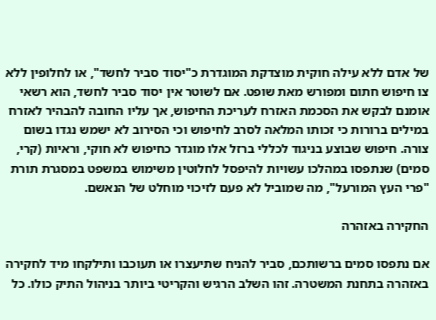של אדם ללא עילה חוקית מוצדקת המוגדרת כ"יסוד סביר לחשד", או לחלופין ללא צו חיפוש חתום ומפורש מאת שופט. אם לשוטר אין יסוד סביר לחשד, הוא רשאי אומנם לבקש את הסכמת האזרח לעריכת החיפוש, אך עליו החובה להבהיר לאזרח במילים ברורות כי זכותו המלאה לסרב לחיפוש וכי הסירוב לא ישמש נגדו בשום צורה. חיפוש שבוצע בניגוד לכללי ברזל אלו מוגדר כחיפוש לא חוקי, וראיות (קרי, סמים) שנתפסו במהלכו עשויות להיפסל לחלוטין משימוש במשפט במסגרת תורת "פרי העץ המורעל", מה שמוביל לא פעם לזיכוי מוחלט של הנאשם.

החקירה באזהרה

אם נתפסו סמים ברשותכם, סביר להניח שתיעצרו או תעוכבו ותילקחו מיד לחקירה באזהרה בתחנת המשטרה. זהו השלב הרגיש והקריטי ביותר בניהול התיק כולו. כל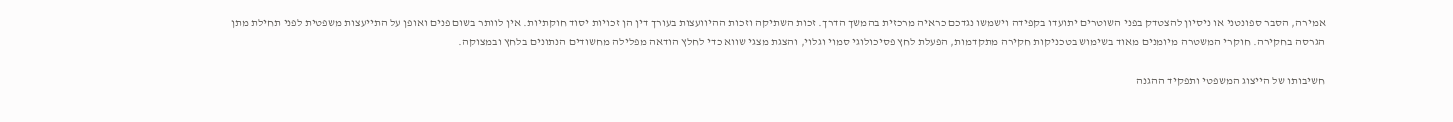אמירה, הסבר ספונטני או ניסיון להצטדק בפני השוטרים יתועדו בקפידה וישמשו נגדכם כראיה מרכזית בהמשך הדרך. זכות השתיקה וזכות ההיוועצות בעורך דין הן זכויות יסוד חוקתיות. אין לוותר בשום פנים ואופן על התייעצות משפטית לפני תחילת מתן הגרסה בחקירה. חוקרי המשטרה מיומנים מאוד בשימוש בטכניקות חקירה מתקדמות, הפעלת לחץ פסיכולוגי סמוי וגלוי, והצגת מצגי שווא כדי לחלץ הודאה מפלילה מחשודים הנתונים בלחץ ובמצוקה.

חשיבותו של הייצוג המשפטי ותפקיד ההגנה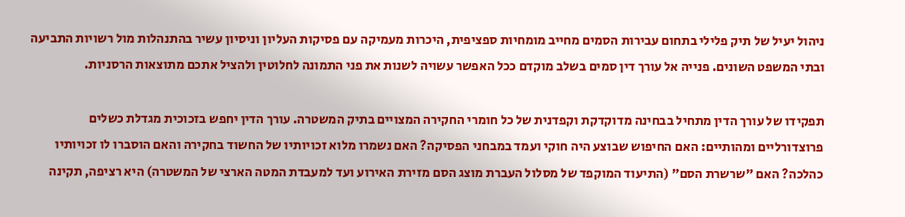ניהול יעיל של תיק פלילי בתחום עבירות הסמים מחייב מומחיות ספציפית, היכרות מעמיקה עם פסיקות העליון וניסיון עשיר בהתנהלות מול רשויות התביעה ובתי המשפט השונים. פנייה אל עורך דין סמים בשלב מוקדם ככל האפשר עשויה לשנות את פני התמונה לחלוטין ולהציל אתכם מתוצאות הרסניות.

תפקידו של עורך הדין מתחיל בבחינה מדוקדקת וקפדנית של כל חומרי החקירה המצויים בתיק המשטרה. עורך הדין יחפש בזכוכית מגדלת כשלים פרוצדורליים ומהותיים: האם החיפוש שבוצע היה חוקי ועמד במבחני הפסיקה? האם נשמרו מלוא זכויותיו של החשוד בחקירה והאם הוסברו לו זכויותיו כהלכה? האם "שרשרת הסם" (התיעוד המוקפד של מסלול העברת מוצג הסם מזירת האירוע ועד למעבדת המטה הארצי של המשטרה) היא רציפה, תקינה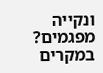ונקייה מפגמים? במקרים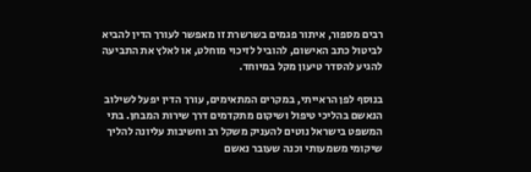רבים מספור, איתור פגמים בשרשרת זו מאפשר לעורך הדין להביא לביטול כתב האישום, להוביל לזיכוי מוחלט, או לאלץ את התביעה להגיע להסדר טיעון מקל במיוחד.

בנוסף לפן הראייתי, במקרים המתאימים, עורך הדין יפעל לשילוב הנאשם בהליכי טיפול ושיקום מתקדמים דרך שירות המבחן. בתי המשפט בישראל נוטים להעניק משקל רב וחשיבות עליונה להליך שיקומי משמעותי וכנה שעובר נאשם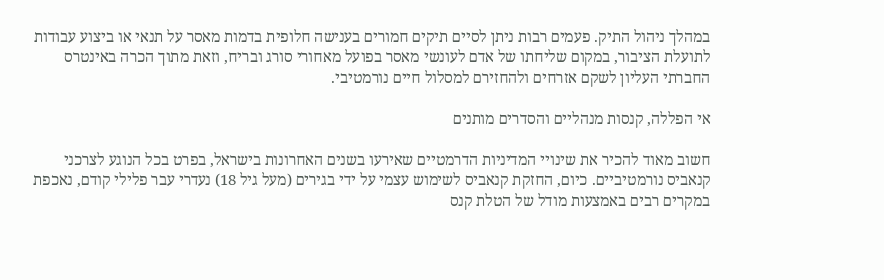במהלך ניהול התיק. פעמים רבות ניתן לסיים תיקים חמורים בענישה חלופית בדמות מאסר על תנאי או ביצוע עבודות לתועלת הציבור, במקום שליחתו של אדם לעונשי מאסר בפועל מאחורי סורג ובריח, וזאת מתוך הכרה באינטרס החברתי העליון לשקם אזרחים ולהחזירם למסלול חיים נורמטיבי.

אי הפללה, קנסות מנהליים והסדרים מותנים

חשוב מאוד להכיר את שינויי המדיניות הדרמטיים שאירעו בשנים האחרונות בישראל, בפרט בכל הנוגע לצרכני קנאביס נורמטיביים. כיום, החזקת קנאביס לשימוש עצמי על ידי בגירים (מעל גיל 18) נעדרי עבר פלילי קודם, נאכפת במקרים רבים באמצעות מודל של הטלת קנס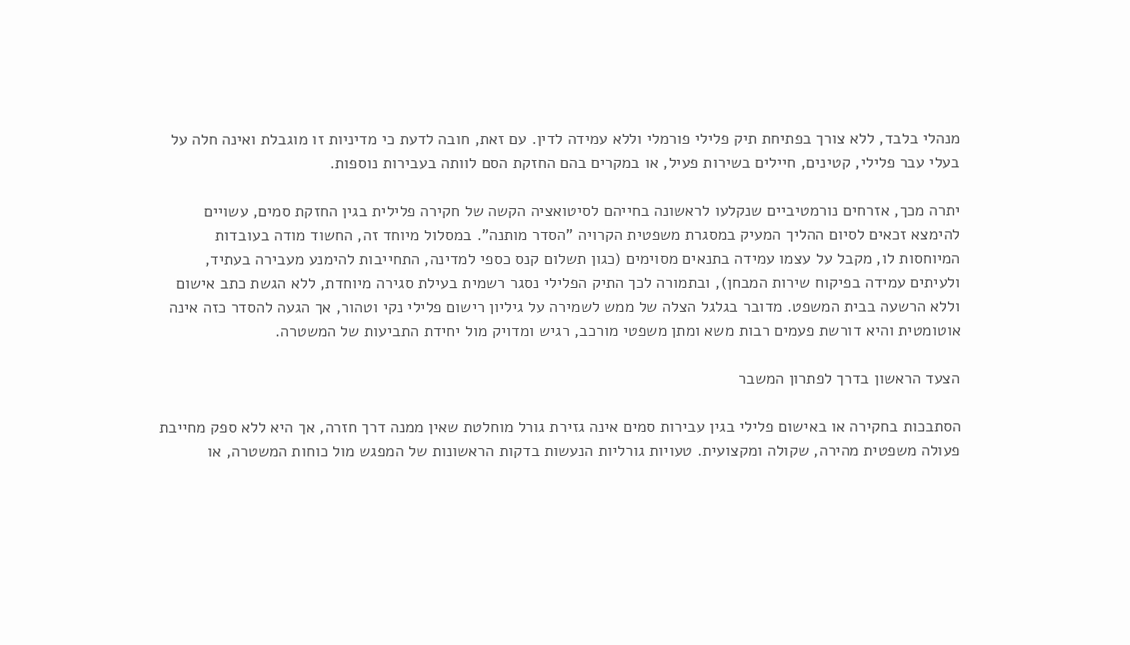מנהלי בלבד, ללא צורך בפתיחת תיק פלילי פורמלי וללא עמידה לדין. עם זאת, חובה לדעת כי מדיניות זו מוגבלת ואינה חלה על בעלי עבר פלילי, קטינים, חיילים בשירות פעיל, או במקרים בהם החזקת הסם לוותה בעבירות נוספות.

יתרה מכך, אזרחים נורמטיביים שנקלעו לראשונה בחייהם לסיטואציה הקשה של חקירה פלילית בגין החזקת סמים, עשויים להימצא זכאים לסיום ההליך המעיק במסגרת משפטית הקרויה "הסדר מותנה". במסלול מיוחד זה, החשוד מודה בעובדות המיוחסות לו, מקבל על עצמו עמידה בתנאים מסוימים (כגון תשלום קנס כספי למדינה, התחייבות להימנע מעבירה בעתיד, ולעיתים עמידה בפיקוח שירות המבחן), ובתמורה לכך התיק הפלילי נסגר רשמית בעילת סגירה מיוחדת, ללא הגשת כתב אישום וללא הרשעה בבית המשפט. מדובר בגלגל הצלה של ממש לשמירה על גיליון רישום פלילי נקי וטהור, אך הגעה להסדר כזה אינה אוטומטית והיא דורשת פעמים רבות משא ומתן משפטי מורכב, רגיש ומדויק מול יחידת התביעות של המשטרה.

הצעד הראשון בדרך לפתרון המשבר

הסתבכות בחקירה או באישום פלילי בגין עבירות סמים אינה גזירת גורל מוחלטת שאין ממנה דרך חזרה, אך היא ללא ספק מחייבת פעולה משפטית מהירה, שקולה ומקצועית. טעויות גורליות הנעשות בדקות הראשונות של המפגש מול כוחות המשטרה, או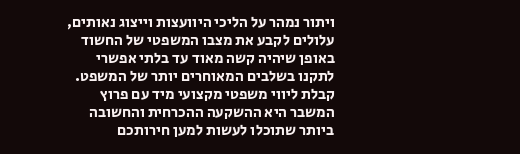ויתור נמהר על הליכי היוועצות וייצוג נאותים, עלולים לקבע את מצבו המשפטי של החשוד באופן שיהיה קשה מאוד עד בלתי אפשרי לתקנו בשלבים המאוחרים יותר של המשפט. קבלת ליווי משפטי מקצועי מיד עם פרוץ המשבר היא ההשקעה ההכרחית והחשובה ביותר שתוכלו לעשות למען חירותכם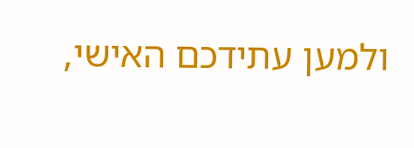ולמען עתידכם האישי,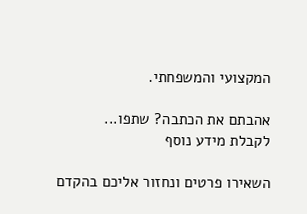המקצועי והמשפחתי.

אהבתם את הכתבה? שתפו...
לקבלת מידע נוסף

השאירו פרטים ונחזור אליכם בהקדם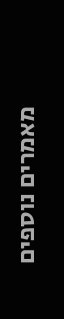מאמרים נוספים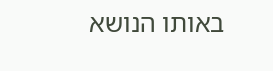באותו הנושא